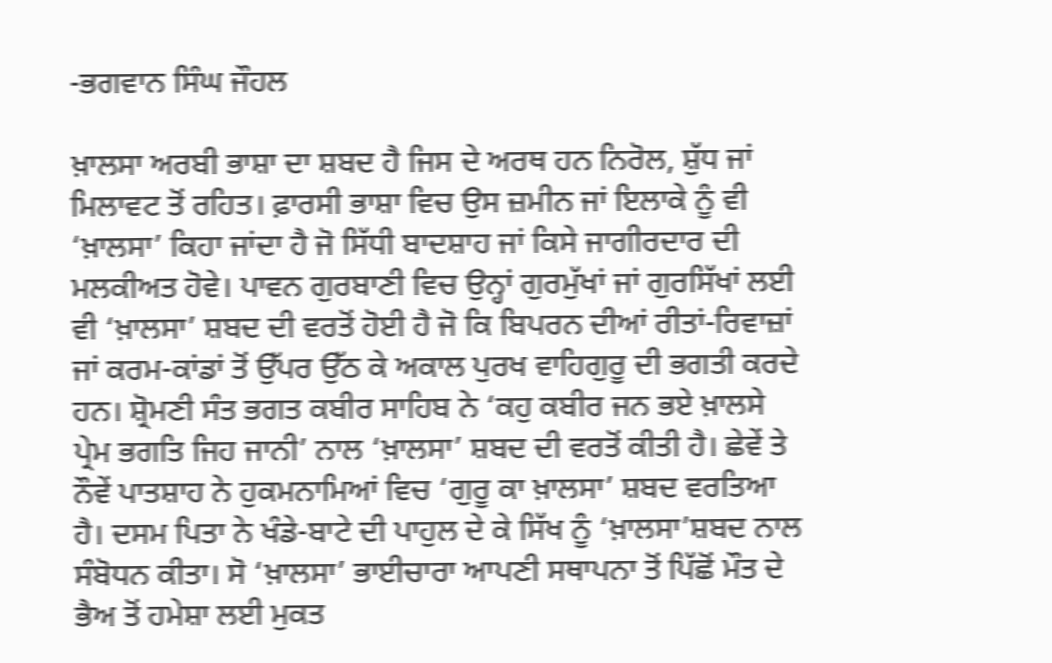-ਭਗਵਾਨ ਸਿੰਘ ਜੌਹਲ

ਖ਼ਾਲਸਾ ਅਰਬੀ ਭਾਸ਼ਾ ਦਾ ਸ਼ਬਦ ਹੈ ਜਿਸ ਦੇ ਅਰਥ ਹਨ ਨਿਰੋਲ, ਸ਼ੁੱਧ ਜਾਂ ਮਿਲਾਵਟ ਤੋਂ ਰਹਿਤ। ਫ਼ਾਰਸੀ ਭਾਸ਼ਾ ਵਿਚ ਉਸ ਜ਼ਮੀਨ ਜਾਂ ਇਲਾਕੇ ਨੂੰ ਵੀ ‘ਖ਼ਾਲਸਾ’ ਕਿਹਾ ਜਾਂਦਾ ਹੈ ਜੋ ਸਿੱਧੀ ਬਾਦਸ਼ਾਹ ਜਾਂ ਕਿਸੇ ਜਾਗੀਰਦਾਰ ਦੀ ਮਲਕੀਅਤ ਹੋਵੇ। ਪਾਵਨ ਗੁਰਬਾਣੀ ਵਿਚ ਉਨ੍ਹਾਂ ਗੁਰਮੁੱਖਾਂ ਜਾਂ ਗੁਰਸਿੱਖਾਂ ਲਈ ਵੀ ‘ਖ਼ਾਲਸਾ’ ਸ਼ਬਦ ਦੀ ਵਰਤੋਂ ਹੋਈ ਹੈ ਜੋ ਕਿ ਬਿਪਰਨ ਦੀਆਂ ਰੀਤਾਂ-ਰਿਵਾਜ਼ਾਂ ਜਾਂ ਕਰਮ-ਕਾਂਡਾਂ ਤੋਂ ਉੱਪਰ ਉੱਠ ਕੇ ਅਕਾਲ ਪੁਰਖ ਵਾਹਿਗੁਰੂ ਦੀ ਭਗਤੀ ਕਰਦੇ ਹਨ। ਸ਼੍ਰੋਮਣੀ ਸੰਤ ਭਗਤ ਕਬੀਰ ਸਾਹਿਬ ਨੇ ‘ਕਹੁ ਕਬੀਰ ਜਨ ਭਏ ਖ਼ਾਲਸੇ ਪ੍ਰੇਮ ਭਗਤਿ ਜਿਹ ਜਾਨੀ’ ਨਾਲ ‘ਖ਼ਾਲਸਾ’ ਸ਼ਬਦ ਦੀ ਵਰਤੋਂ ਕੀਤੀ ਹੈ। ਛੇਵੇਂ ਤੇ ਨੌਵੇਂ ਪਾਤਸ਼ਾਹ ਨੇ ਹੁਕਮਨਾਮਿਆਂ ਵਿਚ ‘ਗੁਰੂ ਕਾ ਖ਼ਾਲਸਾ’ ਸ਼ਬਦ ਵਰਤਿਆ ਹੈ। ਦਸਮ ਪਿਤਾ ਨੇ ਖੰਡੇ-ਬਾਟੇ ਦੀ ਪਾਹੁਲ ਦੇ ਕੇ ਸਿੱਖ ਨੂੰ ‘ਖ਼ਾਲਸਾ’ਸ਼ਬਦ ਨਾਲ ਸੰਬੋਧਨ ਕੀਤਾ। ਸੋ ‘ਖ਼ਾਲਸਾ’ ਭਾਈਚਾਰਾ ਆਪਣੀ ਸਥਾਪਨਾ ਤੋਂ ਪਿੱਛੋਂ ਮੌਤ ਦੇ ਭੈਅ ਤੋਂ ਹਮੇਸ਼ਾ ਲਈ ਮੁਕਤ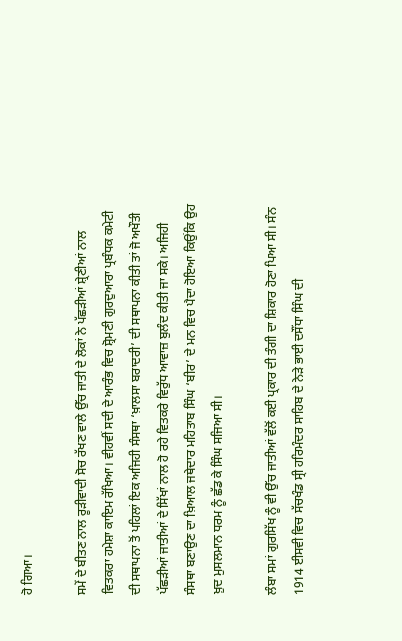ਹੋ ਗਿਆ।

ਸਮੇਂ ਦੇ ਬੀਤਣ ਨਾਲ ਰੂੜੀਵਾਦੀ ਸੋਚ ਰੱਖਣ ਵਾਲੇ ਉੱਚ ਜਾਤੀ ਦੇ ਲੋਕਾਂ ਨੇ ਪੱਛੜੀਆਂ ਸ਼੍ਰੇਣੀਆਂ ਨਾਲ ਵਿਤਕਰਾ ਹਮੇਸ਼ਾ ਕਾਇਮ ਰੱਖਿਆ। ਵੀਹਵੀਂ ਸਦੀ ਦੇ ਆਰੰਭ ਵਿਚ ਸ਼੍ਰੋਮਣੀ ਗੁਰਦੁਆਰਾ ਪ੍ਰਬੰਧਕ ਕਮੇਟੀ ਦੀ ਸਥਾਪਨਾ ਤੋਂ ਪਹਿਲਾਂ ਇਕ ਅਜਿਹੀ ਸੰਸਥਾ ‘ਖ਼ਾਲਸਾ ਬਰਾਦਰੀ’ ਦੀ ਸਥਾਪਨਾ ਕੀਤੀ ਤਾਂ ਜੋ ਅਖੌਤੀ ਪੱਛੜੀਆਂ ਜਾਤੀਆਂ ਦੇ ਸਿੱਖਾਂ ਨਾਲ ਹੋ ਰਹੇ ਵਿਤਕਰੇ ਵਿਰੁੱਧ ਆਵਾਜ਼ ਬੁਲੰਦ ਕੀਤੀ ਜਾ ਸਕੇ। ਅਜਿਹੀ ਸੰਸਥਾ ਬਣਾਉਣ ਦਾ ਖ਼ਿਆਲ ਜਥੇਦਾਰ ਮਹਿਤਾਬ ਸਿੰਘ ‘ਬੀਰ’ ਦੇ ਮਨ ਵਿਚ ਪੈਦਾ ਹੋਇਆ ਕਿਉਂਕਿ ਉਹ ਖ਼ੁਦ ਮੁਸਲਮਾਨ ਧਰਮ ਨੂੰ ਛੱਡ ਕੇ ਸਿੰਘ ਸਜਿਆ ਸੀ।

ਲੰਬਾ ਸਮਾਂ ਗੁਰਸਿੱਖ ਨੂੰ ਵੀ ਉੱਚ ਜਾਤੀਆਂ ਵੱਲੋਂ ਕਈ ਪ੍ਰਕਾਰ ਦੀ ਤੰਗੀ ਦਾ ਸ਼ਿਕਾਰ ਹੋਣਾ ਪਿਆ ਸੀ। ਸੰਨ 1914 ਈਸਵੀ ਵਿਚ ਸੱਚਖੰਡ ਸ੍ਰੀ ਹਰਿਮੰਦਰ ਸਾਹਿਬ ਦੇ ਨੇੜੇ ਭਾਈ ਦਸੌਂਧਾ ਸਿੰਘ ਦੀ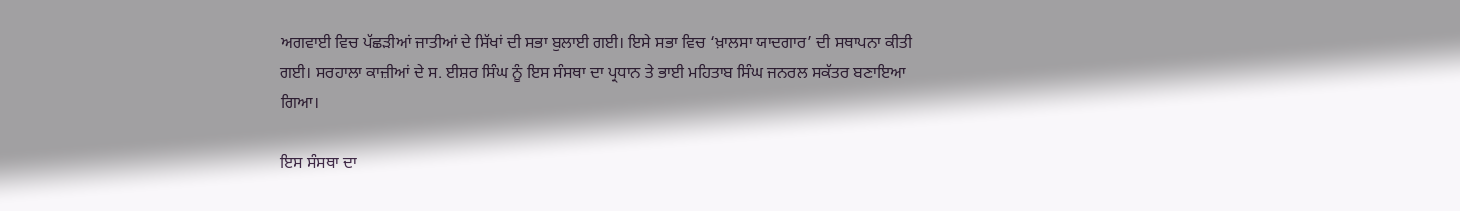ਅਗਵਾਈ ਵਿਚ ਪੱਛੜੀਆਂ ਜਾਤੀਆਂ ਦੇ ਸਿੱਖਾਂ ਦੀ ਸਭਾ ਬੁਲਾਈ ਗਈ। ਇਸੇ ਸਭਾ ਵਿਚ ‘ਖ਼ਾਲਸਾ ਯਾਦਗਾਰ’ ਦੀ ਸਥਾਪਨਾ ਕੀਤੀ ਗਈ। ਸਰਹਾਲਾ ਕਾਜ਼ੀਆਂ ਦੇ ਸ. ਈਸ਼ਰ ਸਿੰਘ ਨੂੰ ਇਸ ਸੰਸਥਾ ਦਾ ਪ੍ਰਧਾਨ ਤੇ ਭਾਈ ਮਹਿਤਾਬ ਸਿੰਘ ਜਨਰਲ ਸਕੱਤਰ ਬਣਾਇਆ ਗਿਆ।

ਇਸ ਸੰਸਥਾ ਦਾ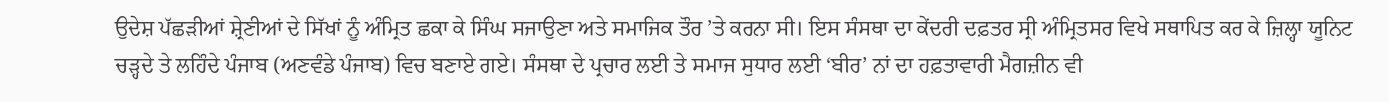ਉਦੇਸ਼ ਪੱਛੜੀਆਂ ਸ਼੍ਰੇਣੀਆਂ ਦੇ ਸਿੱਖਾਂ ਨੂੰ ਅੰਮ੍ਰਿਤ ਛਕਾ ਕੇ ਸਿੰਘ ਸਜਾਉਣਾ ਅਤੇ ਸਮਾਜਿਕ ਤੌਰ ’ਤੇ ਕਰਨਾ ਸੀ। ਇਸ ਸੰਸਥਾ ਦਾ ਕੇਂਦਰੀ ਦਫ਼ਤਰ ਸ੍ਰੀ ਅੰਮ੍ਰਿਤਸਰ ਵਿਖੇ ਸਥਾਪਿਤ ਕਰ ਕੇ ਜ਼ਿਲ੍ਹਾ ਯੂਨਿਟ ਚੜ੍ਹਦੇ ਤੇ ਲਹਿੰਦੇ ਪੰਜਾਬ (ਅਣਵੰਡੇ ਪੰਜਾਬ) ਵਿਚ ਬਣਾਏ ਗਏ। ਸੰਸਥਾ ਦੇ ਪ੍ਰਚਾਰ ਲਈ ਤੇ ਸਮਾਜ ਸੁਧਾਰ ਲਈ ‘ਬੀਰ’ ਨਾਂ ਦਾ ਹਫ਼ਤਾਵਾਰੀ ਮੈਗਜ਼ੀਨ ਵੀ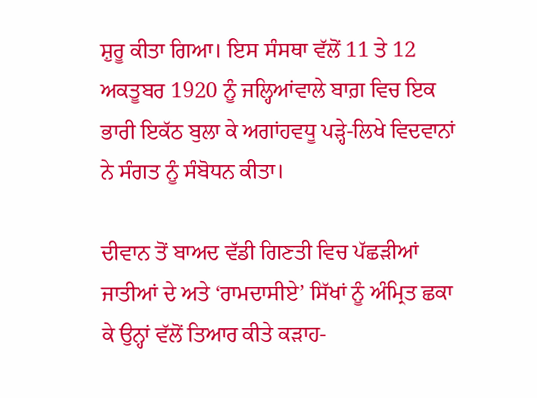ਸ਼ੁਰੂ ਕੀਤਾ ਗਿਆ। ਇਸ ਸੰਸਥਾ ਵੱਲੋਂ 11 ਤੇ 12 ਅਕਤੂਬਰ 1920 ਨੂੰ ਜਲ੍ਹਿਆਂਵਾਲੇ ਬਾਗ਼ ਵਿਚ ਇਕ ਭਾਰੀ ਇਕੱਠ ਬੁਲਾ ਕੇ ਅਗਾਂਹਵਧੂ ਪੜ੍ਹੇ-ਲਿਖੇ ਵਿਦਵਾਨਾਂ ਨੇ ਸੰਗਤ ਨੂੰ ਸੰਬੋਧਨ ਕੀਤਾ।

ਦੀਵਾਨ ਤੋਂ ਬਾਅਦ ਵੱਡੀ ਗਿਣਤੀ ਵਿਚ ਪੱਛੜੀਆਂ ਜਾਤੀਆਂ ਦੇ ਅਤੇ ‘ਰਾਮਦਾਸੀਏ’ ਸਿੱਖਾਂ ਨੂੰ ਅੰਮ੍ਰਿਤ ਛਕਾ ਕੇ ਉਨ੍ਹਾਂ ਵੱਲੋਂ ਤਿਆਰ ਕੀਤੇ ਕੜਾਹ-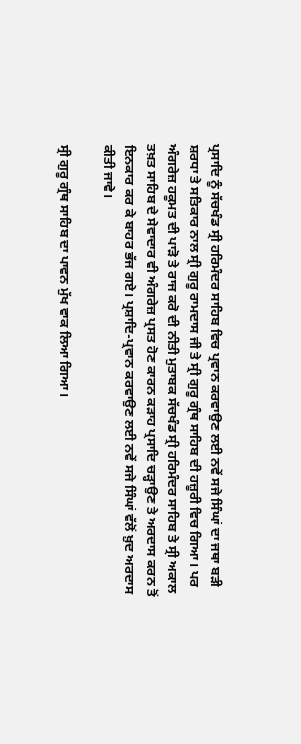ਪ੍ਰਸਾਦਿ ਨੂੰ ਸੱਚਖੰਡ ਸ੍ਰੀ ਹਰਿਮੰਦਰ ਸਾਹਿਬ ਵਿਚ ਪ੍ਰਵਾਨ ਕਰਵਾਉਣ ਲਈ ਨਵੇਂ ਸਜੇ ਸਿੰਘਾਂ ਦਾ ਜਥਾ ਬੜੀ ਸ਼ਰਧਾ ਤੇ ਸਤਿਕਾਰ ਨਾਲ ਸ੍ਰੀ ਗੁਰੂ ਰਾਮਦਾਸ ਜੀ ਤੇ ਸ੍ਰੀ ਗੁਰੂ ਗ੍ਰੰਥ ਸਾਹਿਬ ਦੀ ਹਜ਼ੂਰੀ ਵਿਚ ਗਿਆ। ਪਰ ਅੰਗਰੇਜ਼ ਹਕੂਮਤ ਦੀ ਪਾੜੋ ਤੇ ਰਾਜ ਕਰੋ ਦੀ ਨੀਤੀ ਮੁਤਾਬਕ ਸੱਚਖੰਡ ਸ੍ਰੀ ਹਰਿਮੰਦਰ ਸਾਹਿਬ ਤੇ ਸ੍ਰੀ ਅਕਾਲ ਤਖ਼ਤ ਸਾਹਿਬ ਦੇ ਸੇਵਾਦਾਰ ਵੀ ਅੰਗਰੇਜ਼ ਪ੍ਰਸਤ ਹੋਣ ਕਾਰਨ ਕੜਾਹ ਪ੍ਰਸਾਦਿ ਚੜ੍ਹਾਉਣ ਤੇ ਅਰਦਾਸ ਕਰਨ ਤੋਂ ਇਨਕਾਰ ਕਰ ਕੇ ਬਾਹਰ ਭੱਜ ਗਏ। ਪ੍ਰਸ਼ਾਦਿ-ਪ੍ਰਵਾਨ ਕਰਵਾਉਣ ਲਈ ਨਵੇਂ ਸਜੇ ਸਿੰਘਾਂ ਵੱਲੋਂ ਖ਼ੁਦ ਅਰਦਾਸ ਕੀਤੀ ਜਾਵੇ।

ਸ੍ਰੀ ਗੁਰੂ ਗ੍ਰੰਥ ਸਾਹਿਬ ਦਾ ਪਾਵਨ ਮੁੱਖ ਵਾਕ ਲਿਆ ਗਿਆ।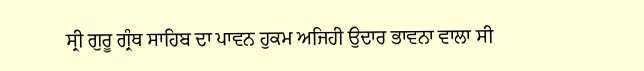ਸ੍ਰੀ ਗੁਰੂ ਗ੍ਰੰਥ ਸਾਹਿਬ ਦਾ ਪਾਵਨ ਹੁਕਮ ਅਜਿਹੀ ਉਦਾਰ ਭਾਵਨਾ ਵਾਲਾ ਸੀ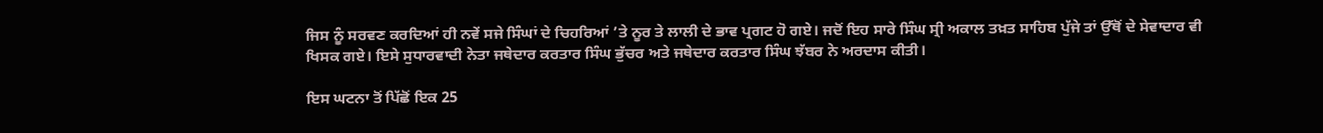ਜਿਸ ਨੂੰ ਸਰਵਣ ਕਰਦਿਆਂ ਹੀ ਨਵੇਂ ਸਜੇ ਸਿੰਘਾਂ ਦੇ ਚਿਹਰਿਆਂ ’ਤੇ ਨੂਰ ਤੇ ਲਾਲੀ ਦੇ ਭਾਵ ਪ੍ਰਗਟ ਹੋ ਗਏ। ਜਦੋਂ ਇਹ ਸਾਰੇ ਸਿੰਘ ਸ੍ਰੀ ਅਕਾਲ ਤਖ਼ਤ ਸਾਹਿਬ ਪੁੱਜੇ ਤਾਂ ਉੱਥੋਂ ਦੇ ਸੇਵਾਦਾਰ ਵੀ ਖਿਸਕ ਗਏ। ਇਸੇ ਸੁਧਾਰਵਾਦੀ ਨੇਤਾ ਜਥੇਦਾਰ ਕਰਤਾਰ ਸਿੰਘ ਭੁੱਚਰ ਅਤੇ ਜਥੇਦਾਰ ਕਰਤਾਰ ਸਿੰਘ ਝੱਬਰ ਨੇ ਅਰਦਾਸ ਕੀਤੀ।

ਇਸ ਘਟਨਾ ਤੋਂ ਪਿੱਛੋਂ ਇਕ 25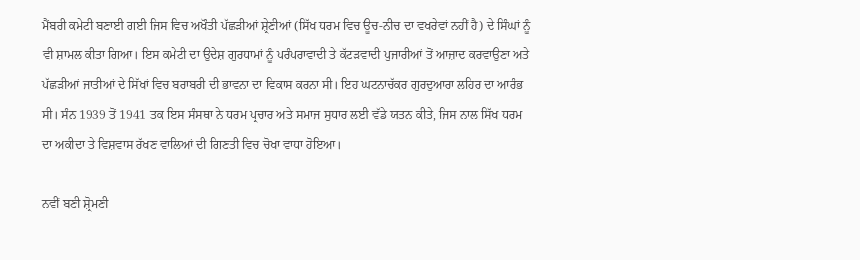ਮੈਂਬਰੀ ਕਮੇਟੀ ਬਣਾਈ ਗਈ ਜਿਸ ਵਿਚ ਅਖੌਤੀ ਪੱਛੜੀਆਂ ਸ਼੍ਰੇਣੀਆਂ (ਸਿੱਖ ਧਰਮ ਵਿਚ ਊਚ-ਨੀਚ ਦਾ ਵਖਰੇਵਾਂ ਨਹੀਂ ਹੈ) ਦੇ ਸਿੰਘਾਂ ਨੂੰ ਵੀ ਸ਼ਾਮਲ ਕੀਤਾ ਗਿਆ। ਇਸ ਕਮੇਟੀ ਦਾ ਉਦੇਸ਼ ਗੁਰਧਾਮਾਂ ਨੂੰ ਪਰੰਪਰਾਵਾਦੀ ਤੇ ਕੱਟੜਵਾਦੀ ਪੁਜਾਰੀਆਂ ਤੋਂ ਆਜ਼ਾਦ ਕਰਵਾਉਣਾ ਅਤੇ ਪੱਛੜੀਆਂ ਜਾਤੀਆਂ ਦੇ ਸਿੱਖਾਂ ਵਿਚ ਬਰਾਬਰੀ ਦੀ ਭਾਵਨਾ ਦਾ ਵਿਕਾਸ ਕਰਨਾ ਸੀ। ਇਹ ਘਟਨਾਚੱਕਰ ਗੁਰਦੁਆਰਾ ਲਹਿਰ ਦਾ ਆਰੰਭ ਸੀ। ਸੰਨ 1939 ਤੋਂ 1941 ਤਕ ਇਸ ਸੰਸਥਾ ਨੇ ਧਰਮ ਪ੍ਰਚਾਰ ਅਤੇ ਸਮਾਜ ਸੁਧਾਰ ਲਈ ਵੱਡੇ ਯਤਨ ਕੀਤੇ, ਜਿਸ ਨਾਲ ਸਿੱਖ ਧਰਮ ਦਾ ਅਕੀਦਾ ਤੇ ਵਿਸ਼ਵਾਸ ਰੱਖਣ ਵਾਲਿਆਂ ਦੀ ਗਿਣਤੀ ਵਿਚ ਚੋਖਾ ਵਾਧਾ ਹੋਇਆ।

ਨਵੀਂ ਬਣੀ ਸ਼੍ਰੋਮਣੀ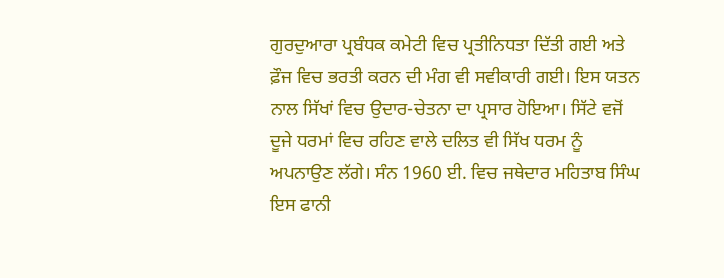ਗੁਰਦੁਆਰਾ ਪ੍ਰਬੰਧਕ ਕਮੇਟੀ ਵਿਚ ਪ੍ਰਤੀਨਿਧਤਾ ਦਿੱਤੀ ਗਈ ਅਤੇ ਫ਼ੌਜ ਵਿਚ ਭਰਤੀ ਕਰਨ ਦੀ ਮੰਗ ਵੀ ਸਵੀਕਾਰੀ ਗਈ। ਇਸ ਯਤਨ ਨਾਲ ਸਿੱਖਾਂ ਵਿਚ ਉਦਾਰ-ਚੇਤਨਾ ਦਾ ਪ੍ਰਸਾਰ ਹੋਇਆ। ਸਿੱਟੇ ਵਜੋਂ ਦੂਜੇ ਧਰਮਾਂ ਵਿਚ ਰਹਿਣ ਵਾਲੇ ਦਲਿਤ ਵੀ ਸਿੱਖ ਧਰਮ ਨੂੰ ਅਪਨਾਉਣ ਲੱਗੇ। ਸੰਨ 1960 ਈ. ਵਿਚ ਜਥੇਦਾਰ ਮਹਿਤਾਬ ਸਿੰਘ ਇਸ ਫਾਨੀ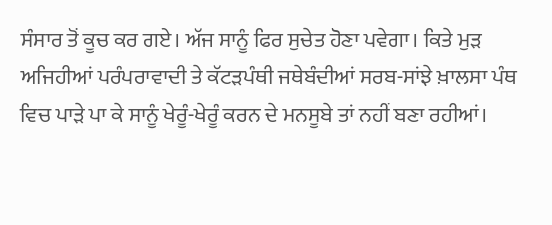ਸੰਸਾਰ ਤੋਂ ਕੂਚ ਕਰ ਗਏ। ਅੱਜ ਸਾਨੂੰ ਫਿਰ ਸੁਚੇਤ ਹੋਣਾ ਪਵੇਗਾ। ਕਿਤੇ ਮੁੜ ਅਜਿਹੀਆਂ ਪਰੰਪਰਾਵਾਦੀ ਤੇ ਕੱਟੜਪੰਥੀ ਜਥੇਬੰਦੀਆਂ ਸਰਬ-ਸਾਂਝੇ ਖ਼ਾਲਸਾ ਪੰਥ ਵਿਚ ਪਾੜੇ ਪਾ ਕੇ ਸਾਨੂੰ ਖੇਰੂੰ-ਖੇਰੂੰ ਕਰਨ ਦੇ ਮਨਸੂਬੇ ਤਾਂ ਨਹੀਂ ਬਣਾ ਰਹੀਆਂ।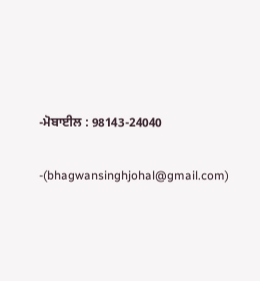-ਮੋਬਾਈਲ : 98143-24040

-(bhagwansinghjohal@gmail.com)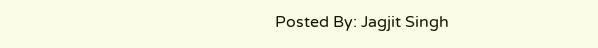Posted By: Jagjit Singh